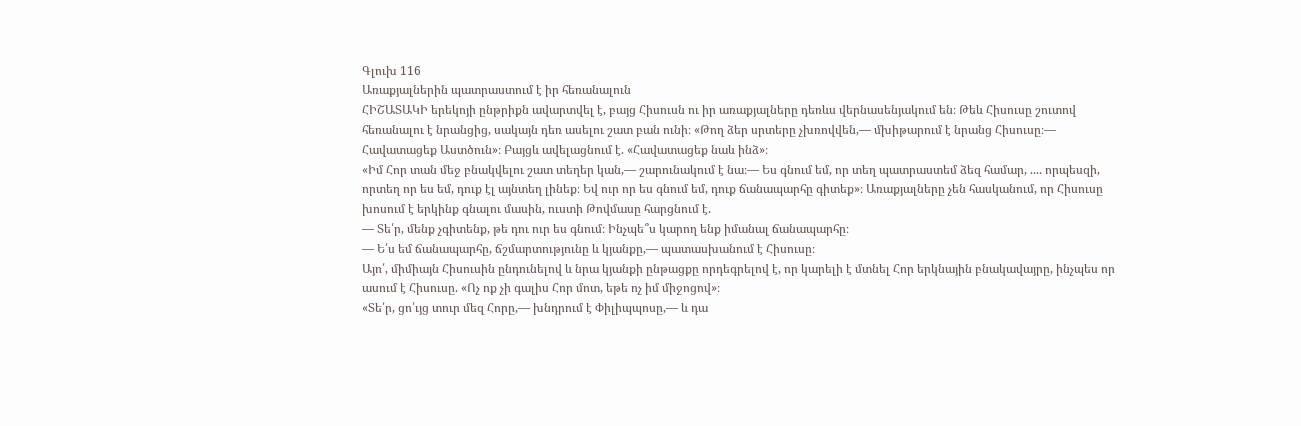Գլուխ 116
Առաքյալներին պատրաստում է իր հեռանալուն
ՀԻՇԱՏԱԿԻ երեկոյի ընթրիքն ավարտվել է, բայց Հիսուսն ու իր առաքյալները դեռևս վերնասենյակում են։ Թեև Հիսուսը շուտով հեռանալու է նրանցից, սակայն դեռ ասելու շատ բան ունի։ «Թող ձեր սրտերը չխռովվեն,— մխիթարում է նրանց Հիսուսը։— Հավատացեք Աստծուն»։ Բայցև ավելացնում է. «Հավատացեք նաև ինձ»։
«Իմ Հոր տան մեջ բնակվելու շատ տեղեր կան,— շարունակում է նա։— Ես գնում եմ, որ տեղ պատրաստեմ ձեզ համար, .... որպեսզի, որտեղ որ ես եմ, դուք էլ այնտեղ լինեք։ Եվ ուր որ ես գնում եմ, դուք ճանապարհը գիտեք»։ Առաքյալները չեն հասկանում, որ Հիսուսը խոսում է երկինք գնալու մասին, ուստի Թովմասը հարցնում է.
— Տե՛ր, մենք չգիտենք, թե դու ուր ես գնում։ Ինչպե՞ս կարող ենք իմանալ ճանապարհը։
— Ե՛ս եմ ճանապարհը, ճշմարտությունը և կյանքը,— պատասխանում է Հիսուսը։
Այո՛, միմիայն Հիսուսին ընդունելով և նրա կյանքի ընթացքը որդեգրելով է, որ կարելի է մտնել Հոր երկնային բնակավայրը, ինչպես որ ասում է Հիսուսը. «Ոչ ոք չի գալիս Հոր մոտ, եթե ոչ իմ միջոցով»։
«Տե՛ր, ցո՛ւյց տուր մեզ Հորը,— խնդրում է Փիլիպպոսը,— և դա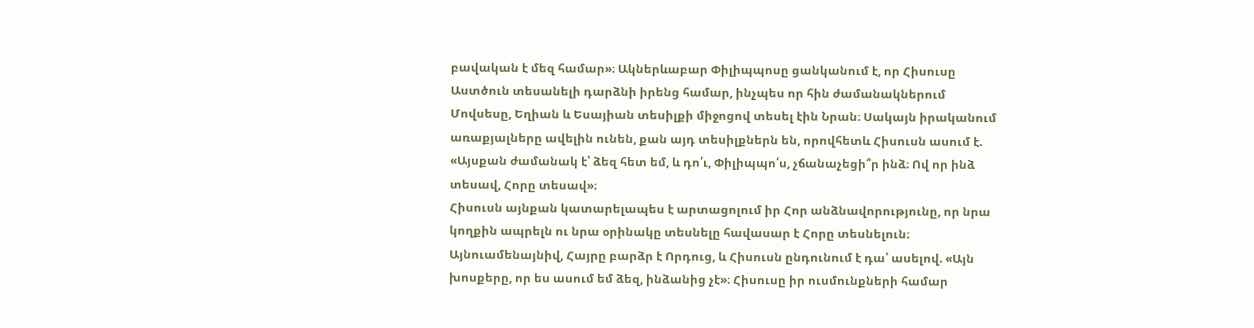բավական է մեզ համար»։ Ակներևաբար Փիլիպպոսը ցանկանում է, որ Հիսուսը Աստծուն տեսանելի դարձնի իրենց համար, ինչպես որ հին ժամանակներում Մովսեսը, Եղիան և Եսայիան տեսիլքի միջոցով տեսել էին Նրան։ Սակայն իրականում առաքյալները ավելին ունեն, քան այդ տեսիլքներն են, որովհետև Հիսուսն ասում է. «Այսքան ժամանակ է՝ ձեզ հետ եմ, և դո՛ւ, Փիլիպպո՛ս, չճանաչեցի՞ր ինձ։ Ով որ ինձ տեսավ, Հորը տեսավ»։
Հիսուսն այնքան կատարելապես է արտացոլում իր Հոր անձնավորությունը, որ նրա կողքին ապրելն ու նրա օրինակը տեսնելը հավասար է Հորը տեսնելուն։ Այնուամենայնիվ, Հայրը բարձր է Որդուց, և Հիսուսն ընդունում է դա՝ ասելով. «Այն խոսքերը, որ ես ասում եմ ձեզ, ինձանից չէ»։ Հիսուսը իր ուսմունքների համար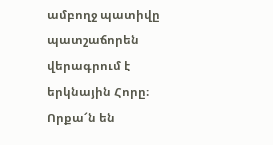ամբողջ պատիվը պատշաճորեն վերագրում է երկնային Հորը։
Որքա՜ն են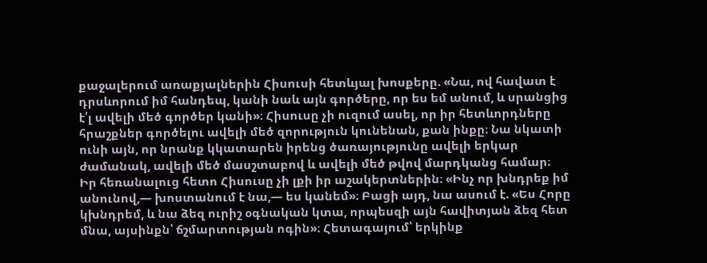քաջալերում առաքյալներին Հիսուսի հետևյալ խոսքերը. «Նա, ով հավատ է դրսևորում իմ հանդեպ, կանի նաև այն գործերը, որ ես եմ անում, և սրանցից է՛լ ավելի մեծ գործեր կանի»։ Հիսուսը չի ուզում ասել, որ իր հետևորդները հրաշքներ գործելու ավելի մեծ զորություն կունենան, քան ինքը։ Նա նկատի ունի այն, որ նրանք կկատարեն իրենց ծառայությունը ավելի երկար ժամանակ, ավելի մեծ մասշտաբով և ավելի մեծ թվով մարդկանց համար։
Իր հեռանալուց հետո Հիսուսը չի լքի իր աշակերտներին։ «Ինչ որ խնդրեք իմ անունով,— խոստանում է նա,— ես կանեմ»։ Բացի այդ, նա ասում է. «Ես Հորը կխնդրեմ, և նա ձեզ ուրիշ օգնական կտա, որպեսզի այն հավիտյան ձեզ հետ մնա, այսինքն՝ ճշմարտության ոգին»։ Հետագայում՝ երկինք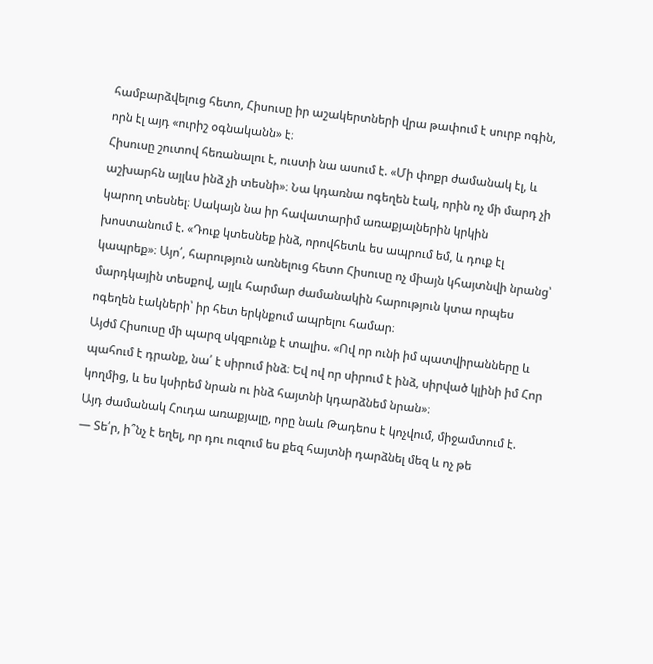համբարձվելուց հետո, Հիսուսը իր աշակերտների վրա թափում է սուրբ ոգին, որն էլ այդ «ուրիշ օգնականն» է։
Հիսուսը շուտով հեռանալու է, ուստի նա ասում է. «Մի փոքր ժամանակ էլ, և աշխարհն այլևս ինձ չի տեսնի»։ Նա կդառնա ոգեղեն էակ, որին ոչ մի մարդ չի կարող տեսնել։ Սակայն նա իր հավատարիմ առաքյալներին կրկին խոստանում է. «Դուք կտեսնեք ինձ, որովհետև ես ապրում եմ, և դուք էլ կապրեք»։ Այո՛, հարություն առնելուց հետո Հիսուսը ոչ միայն կհայտնվի նրանց՝ մարդկային տեսքով, այլև հարմար ժամանակին հարություն կտա որպես ոգեղեն էակների՝ իր հետ երկնքում ապրելու համար։
Այժմ Հիսուսը մի պարզ սկզբունք է տալիս. «Ով որ ունի իմ պատվիրանները և պահում է դրանք, նա՛ է սիրում ինձ։ Եվ ով որ սիրում է ինձ, սիրված կլինի իմ Հոր կողմից, և ես կսիրեմ նրան ու ինձ հայտնի կդարձնեմ նրան»։
Այդ ժամանակ Հուդա առաքյալը, որը նաև Թադեոս է կոչվում, միջամտում է.
— Տե՛ր, ի՞նչ է եղել, որ դու ուզում ես քեզ հայտնի դարձնել մեզ և ոչ թե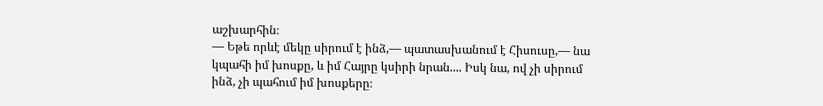աշխարհին։
— Եթե որևէ մեկը սիրում է ինձ,— պատասխանում է Հիսուսը,— նա կպահի իմ խոսքը, և իմ Հայրը կսիրի նրան.... Իսկ նա, ով չի սիրում ինձ, չի պահում իմ խոսքերը։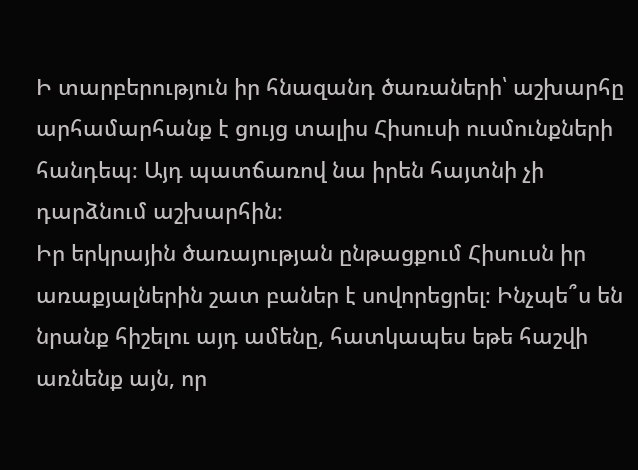Ի տարբերություն իր հնազանդ ծառաների՝ աշխարհը արհամարհանք է ցույց տալիս Հիսուսի ուսմունքների հանդեպ։ Այդ պատճառով նա իրեն հայտնի չի դարձնում աշխարհին։
Իր երկրային ծառայության ընթացքում Հիսուսն իր առաքյալներին շատ բաներ է սովորեցրել։ Ինչպե՞ս են նրանք հիշելու այդ ամենը, հատկապես եթե հաշվի առնենք այն, որ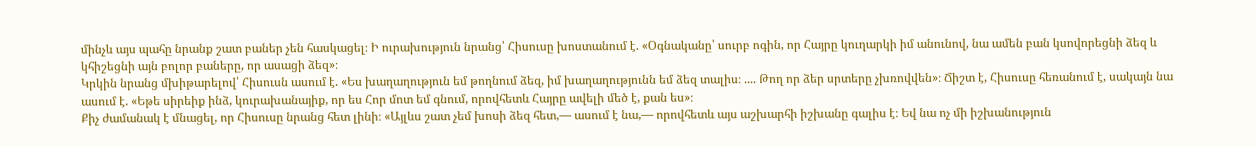մինչև այս պահը նրանք շատ բաներ չեն հասկացել։ Ի ուրախություն նրանց՝ Հիսուսը խոստանում է. «Օգնականը՝ սուրբ ոգին, որ Հայրը կուղարկի իմ անունով, նա ամեն բան կսովորեցնի ձեզ և կհիշեցնի այն բոլոր բաները, որ ասացի ձեզ»։
Կրկին նրանց մխիթարելով՝ Հիսուսն ասում է. «Ես խաղաղություն եմ թողնում ձեզ, իմ խաղաղությունն եմ ձեզ տալիս։ .... Թող որ ձեր սրտերը չխռովվեն»։ Ճիշտ է, Հիսուսը հեռանում է, սակայն նա ասում է. «Եթե սիրեիք ինձ, կուրախանայիք, որ ես Հոր մոտ եմ գնում, որովհետև Հայրը ավելի մեծ է, քան ես»։
Քիչ ժամանակ է մնացել, որ Հիսուսը նրանց հետ լինի։ «Այլևս շատ չեմ խոսի ձեզ հետ,— ասում է նա,— որովհետև այս աշխարհի իշխանը գալիս է։ Եվ նա ոչ մի իշխանություն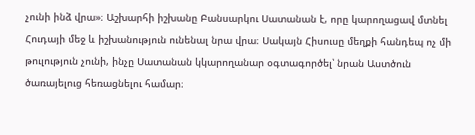չունի ինձ վրա»։ Աշխարհի իշխանը Բանսարկու Սատանան է, որը կարողացավ մտնել Հուդայի մեջ և իշխանություն ունենալ նրա վրա։ Սակայն Հիսուսը մեղքի հանդեպ ոչ մի թուլություն չունի, ինչը Սատանան կկարողանար օգտագործել՝ նրան Աստծուն ծառայելուց հեռացնելու համար։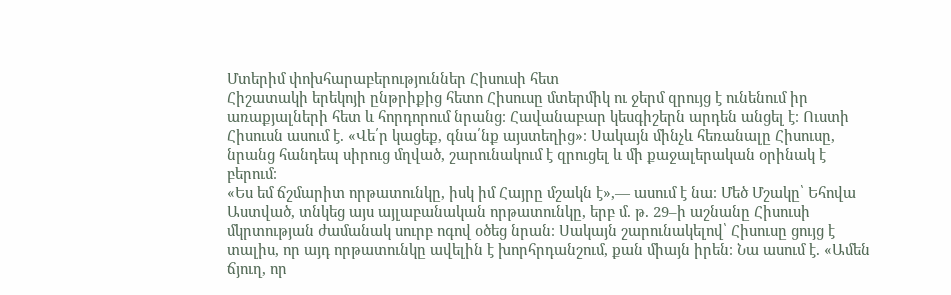Մտերիմ փոխհարաբերություններ Հիսուսի հետ
Հիշատակի երեկոյի ընթրիքից հետո Հիսուսը մտերմիկ ու ջերմ զրույց է ունենում իր առաքյալների հետ և հորդորում նրանց։ Հավանաբար կեսգիշերն արդեն անցել է։ Ուստի Հիսուսն ասում է. «Վե՛ր կացեք, գնա՛նք այստեղից»։ Սակայն մինչև հեռանալը Հիսուսը, նրանց հանդեպ սիրուց մղված, շարունակում է զրուցել և մի քաջալերական օրինակ է բերում։
«Ես եմ ճշմարիտ որթատունկը, իսկ իմ Հայրը մշակն է»,— ասում է նա։ Մեծ Մշակը՝ Եհովա Աստված, տնկեց այս այլաբանական որթատունկը, երբ մ. թ. 29–ի աշնանը Հիսուսի մկրտության ժամանակ սուրբ ոգով օծեց նրան։ Սակայն շարունակելով՝ Հիսուսը ցույց է տալիս, որ այդ որթատունկը ավելին է խորհրդանշում, քան միայն իրեն։ Նա ասում է. «Ամեն ճյուղ, որ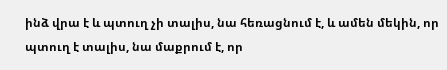ինձ վրա է և պտուղ չի տալիս, նա հեռացնում է, և ամեն մեկին, որ պտուղ է տալիս, նա մաքրում է, որ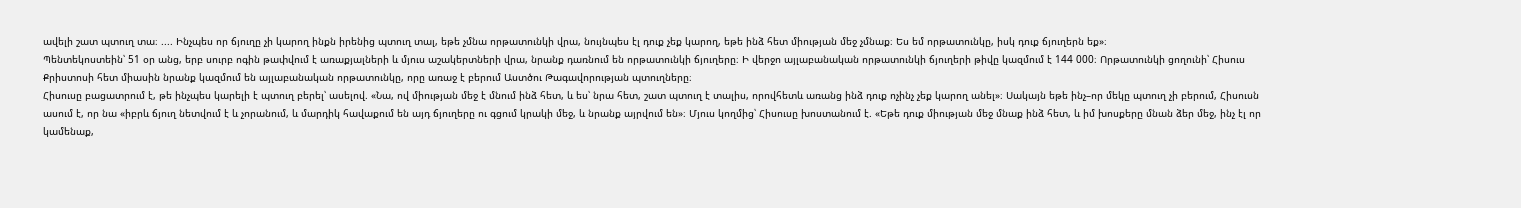ավելի շատ պտուղ տա։ .... Ինչպես որ ճյուղը չի կարող ինքն իրենից պտուղ տալ, եթե չմնա որթատունկի վրա, նույնպես էլ դուք չեք կարող, եթե ինձ հետ միության մեջ չմնաք։ Ես եմ որթատունկը, իսկ դուք ճյուղերն եք»։
Պենտեկոստեին՝ 51 օր անց, երբ սուրբ ոգին թափվում է առաքյալների և մյուս աշակերտների վրա, նրանք դառնում են որթատունկի ճյուղերը։ Ի վերջո այլաբանական որթատունկի ճյուղերի թիվը կազմում է 144 000։ Որթատունկի ցողունի՝ Հիսուս Քրիստոսի հետ միասին նրանք կազմում են այլաբանական որթատունկը, որը առաջ է բերում Աստծու Թագավորության պտուղները։
Հիսուսը բացատրում է, թե ինչպես կարելի է պտուղ բերել՝ ասելով. «Նա, ով միության մեջ է մնում ինձ հետ, և ես՝ նրա հետ, շատ պտուղ է տալիս, որովհետև առանց ինձ դուք ոչինչ չեք կարող անել»։ Սակայն եթե ինչ–որ մեկը պտուղ չի բերում, Հիսուսն ասում է, որ նա «իբրև ճյուղ նետվում է և չորանում, և մարդիկ հավաքում են այդ ճյուղերը ու գցում կրակի մեջ, և նրանք այրվում են»։ Մյուս կողմից՝ Հիսուսը խոստանում է. «Եթե դուք միության մեջ մնաք ինձ հետ, և իմ խոսքերը մնան ձեր մեջ, ինչ էլ որ կամենաք,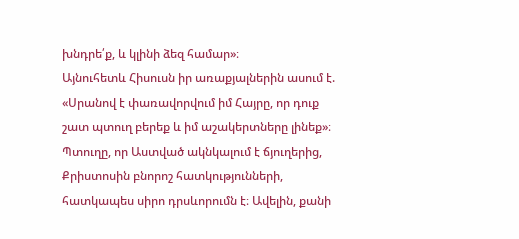խնդրե՛ք, և կլինի ձեզ համար»։
Այնուհետև Հիսուսն իր առաքյալներին ասում է. «Սրանով է փառավորվում իմ Հայրը, որ դուք շատ պտուղ բերեք և իմ աշակերտները լինեք»։ Պտուղը, որ Աստված ակնկալում է ճյուղերից, Քրիստոսին բնորոշ հատկությունների, հատկապես սիրո դրսևորումն է։ Ավելին, քանի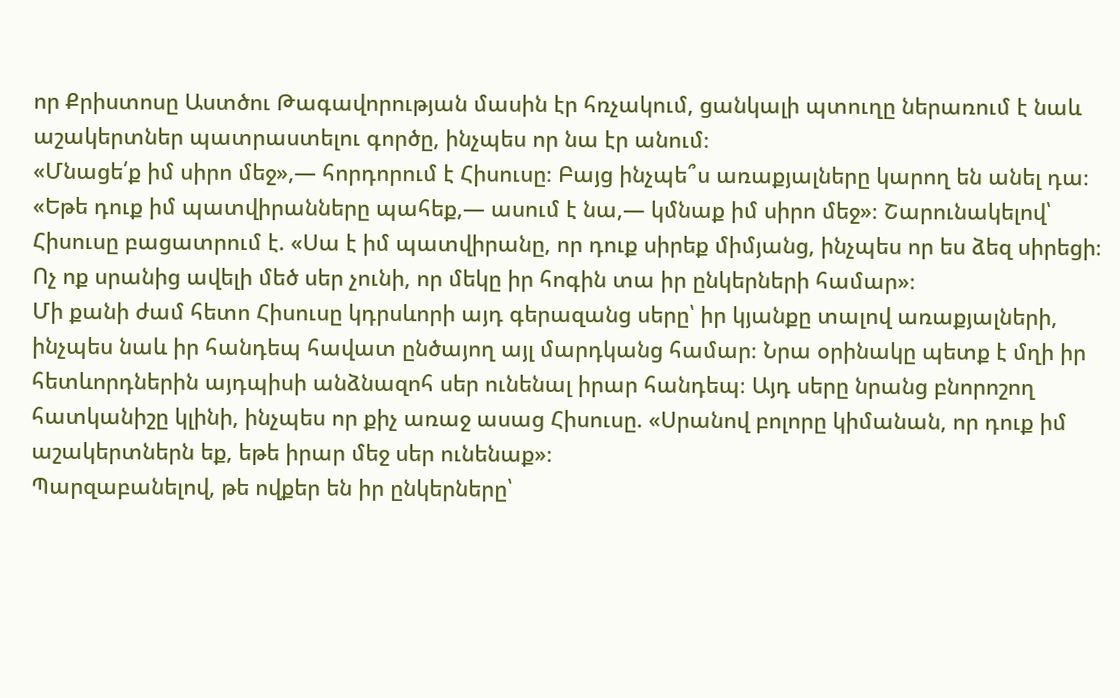որ Քրիստոսը Աստծու Թագավորության մասին էր հռչակում, ցանկալի պտուղը ներառում է նաև աշակերտներ պատրաստելու գործը, ինչպես որ նա էր անում։
«Մնացե՛ք իմ սիրո մեջ»,— հորդորում է Հիսուսը։ Բայց ինչպե՞ս առաքյալները կարող են անել դա։ «Եթե դուք իմ պատվիրանները պահեք,— ասում է նա,— կմնաք իմ սիրո մեջ»։ Շարունակելով՝ Հիսուսը բացատրում է. «Սա է իմ պատվիրանը, որ դուք սիրեք միմյանց, ինչպես որ ես ձեզ սիրեցի։ Ոչ ոք սրանից ավելի մեծ սեր չունի, որ մեկը իր հոգին տա իր ընկերների համար»։
Մի քանի ժամ հետո Հիսուսը կդրսևորի այդ գերազանց սերը՝ իր կյանքը տալով առաքյալների, ինչպես նաև իր հանդեպ հավատ ընծայող այլ մարդկանց համար։ Նրա օրինակը պետք է մղի իր հետևորդներին այդպիսի անձնազոհ սեր ունենալ իրար հանդեպ։ Այդ սերը նրանց բնորոշող հատկանիշը կլինի, ինչպես որ քիչ առաջ ասաց Հիսուսը. «Սրանով բոլորը կիմանան, որ դուք իմ աշակերտներն եք, եթե իրար մեջ սեր ունենաք»։
Պարզաբանելով, թե ովքեր են իր ընկերները՝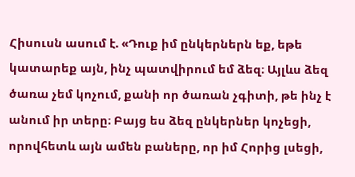Հիսուսն ասում է. «Դուք իմ ընկերներն եք, եթե կատարեք այն, ինչ պատվիրում եմ ձեզ։ Այլևս ձեզ ծառա չեմ կոչում, քանի որ ծառան չգիտի, թե ինչ է անում իր տերը։ Բայց ես ձեզ ընկերներ կոչեցի, որովհետև այն ամեն բաները, որ իմ Հորից լսեցի,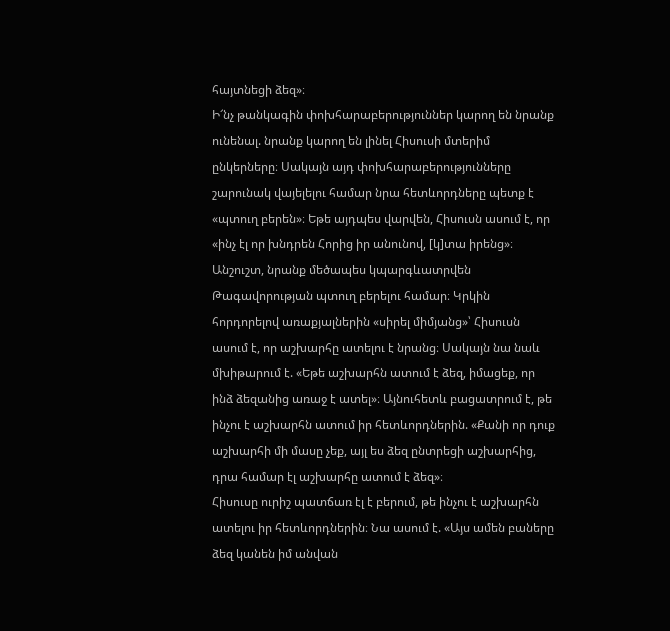հայտնեցի ձեզ»։
Ի՜նչ թանկագին փոխհարաբերություններ կարող են նրանք ունենալ. նրանք կարող են լինել Հիսուսի մտերիմ ընկերները։ Սակայն այդ փոխհարաբերությունները շարունակ վայելելու համար նրա հետևորդները պետք է «պտուղ բերեն»։ Եթե այդպես վարվեն, Հիսուսն ասում է, որ «ինչ էլ որ խնդրեն Հորից իր անունով, [կ]տա իրենց»։ Անշուշտ, նրանք մեծապես կպարգևատրվեն Թագավորության պտուղ բերելու համար։ Կրկին հորդորելով առաքյալներին «սիրել միմյանց»՝ Հիսուսն ասում է, որ աշխարհը ատելու է նրանց։ Սակայն նա նաև մխիթարում է. «Եթե աշխարհն ատում է ձեզ, իմացեք, որ ինձ ձեզանից առաջ է ատել»։ Այնուհետև բացատրում է, թե ինչու է աշխարհն ատում իր հետևորդներին. «Քանի որ դուք աշխարհի մի մասը չեք, այլ ես ձեզ ընտրեցի աշխարհից, դրա համար էլ աշխարհը ատում է ձեզ»։
Հիսուսը ուրիշ պատճառ էլ է բերում, թե ինչու է աշխարհն ատելու իր հետևորդներին։ Նա ասում է. «Այս ամեն բաները ձեզ կանեն իմ անվան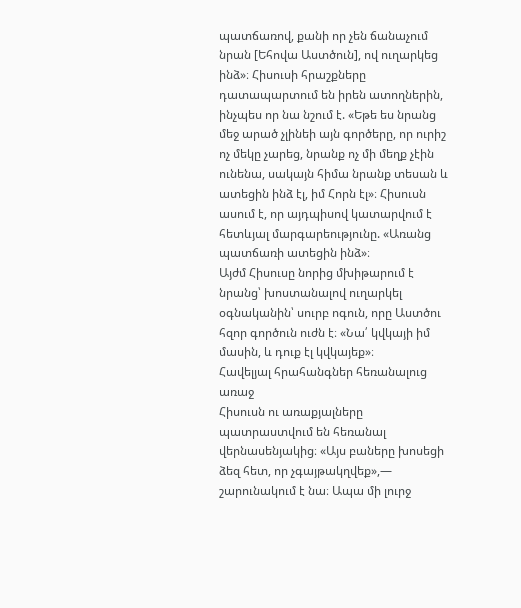պատճառով, քանի որ չեն ճանաչում նրան [Եհովա Աստծուն], ով ուղարկեց ինձ»։ Հիսուսի հրաշքները դատապարտում են իրեն ատողներին, ինչպես որ նա նշում է. «Եթե ես նրանց մեջ արած չլինեի այն գործերը, որ ուրիշ ոչ մեկը չարեց, նրանք ոչ մի մեղք չէին ունենա, սակայն հիմա նրանք տեսան և ատեցին ինձ էլ, իմ Հորն էլ»։ Հիսուսն ասում է, որ այդպիսով կատարվում է հետևյալ մարգարեությունը. «Առանց պատճառի ատեցին ինձ»։
Այժմ Հիսուսը նորից մխիթարում է նրանց՝ խոստանալով ուղարկել օգնականին՝ սուրբ ոգուն, որը Աստծու հզոր գործուն ուժն է։ «Նա՛ կվկայի իմ մասին, և դուք էլ կվկայեք»։
Հավելյալ հրահանգներ հեռանալուց առաջ
Հիսուսն ու առաքյալները պատրաստվում են հեռանալ վերնասենյակից։ «Այս բաները խոսեցի ձեզ հետ, որ չգայթակղվեք»,— շարունակում է նա։ Ապա մի լուրջ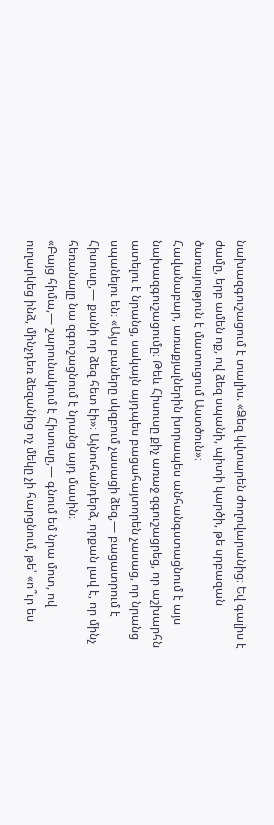նախազգուշացում է տալիս. «Ձեզ կվտարեն ժողովարանից։ Եվ գալիս է ժամը, երբ ամեն ոք, ով ձեզ սպանի, պիտի կարծի, թե սրբազան ծառայություն է մատուցում Աստծուն»։
Հավանաբար, առաքյալներին խորապես անհանգստացնում է այս նախազգուշացումը։ Թեև Հիսուսը քիչ առաջ զգուշացրեց, որ աշխարհն ատելու է նրանց, սակայն այդպես բացահայտորեն չասաց, որ նրանց սպանելու են։ «Այս բաները սկզբում չասացի ձեզ,— բացատրում է Հիսուսը,— քանի որ ձեզ հետ էի»։ Այնուհանդերձ, որքան լավ է, որ մինչ հեռանալը նա զգուշացնում է նրանց այդ մասին։
«Բայց հիմա,— շարունակում է Հիսուսը,— գնում եմ նրա մոտ, ով ուղարկեց ինձ, մինչդեռ ձեզանից ոչ մեկը չի հարցնում, թե՝ «ո՞ւր ես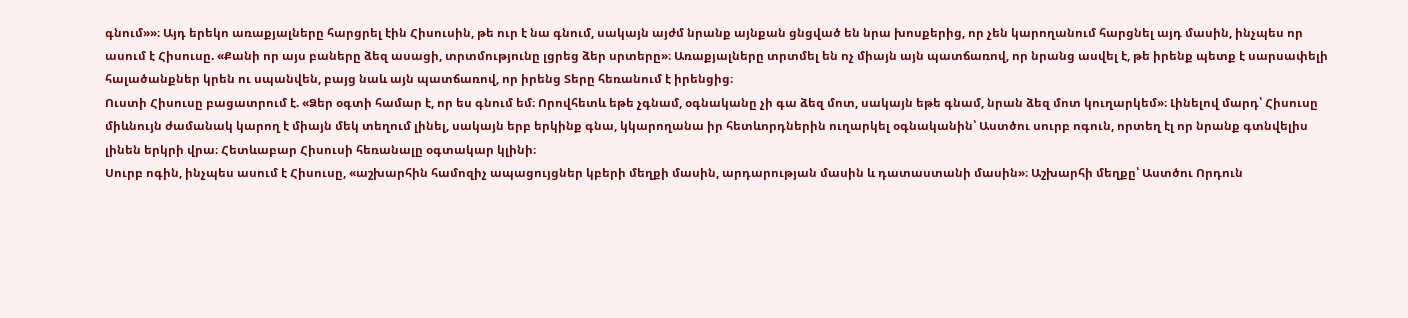գնում»»։ Այդ երեկո առաքյալները հարցրել էին Հիսուսին, թե ուր է նա գնում, սակայն այժմ նրանք այնքան ցնցված են նրա խոսքերից, որ չեն կարողանում հարցնել այդ մասին, ինչպես որ ասում է Հիսուսը. «Քանի որ այս բաները ձեզ ասացի, տրտմությունը լցրեց ձեր սրտերը»։ Առաքյալները տրտմել են ոչ միայն այն պատճառով, որ նրանց ասվել է, թե իրենք պետք է սարսափելի հալածանքներ կրեն ու սպանվեն, բայց նաև այն պատճառով, որ իրենց Տերը հեռանում է իրենցից։
Ուստի Հիսուսը բացատրում է. «Ձեր օգտի համար է, որ ես գնում եմ։ Որովհետև եթե չգնամ, օգնականը չի գա ձեզ մոտ, սակայն եթե գնամ, նրան ձեզ մոտ կուղարկեմ»։ Լինելով մարդ՝ Հիսուսը միևնույն ժամանակ կարող է միայն մեկ տեղում լինել, սակայն երբ երկինք գնա, կկարողանա իր հետևորդներին ուղարկել օգնականին՝ Աստծու սուրբ ոգուն, որտեղ էլ որ նրանք գտնվելիս լինեն երկրի վրա։ Հետևաբար Հիսուսի հեռանալը օգտակար կլինի։
Սուրբ ոգին, ինչպես ասում է Հիսուսը, «աշխարհին համոզիչ ապացույցներ կբերի մեղքի մասին, արդարության մասին և դատաստանի մասին»։ Աշխարհի մեղքը՝ Աստծու Որդուն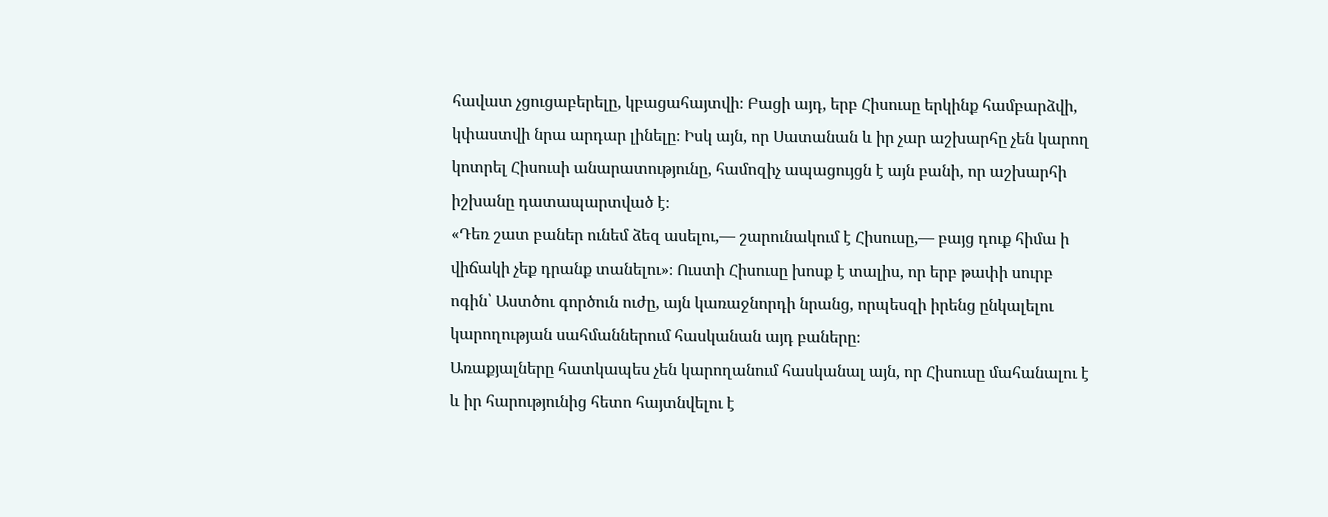հավատ չցուցաբերելը, կբացահայտվի։ Բացի այդ, երբ Հիսուսը երկինք համբարձվի, կփաստվի նրա արդար լինելը։ Իսկ այն, որ Սատանան և իր չար աշխարհը չեն կարող կոտրել Հիսուսի անարատությունը, համոզիչ ապացույցն է այն բանի, որ աշխարհի իշխանը դատապարտված է։
«Դեռ շատ բաներ ունեմ ձեզ ասելու,— շարունակում է Հիսուսը,— բայց դուք հիմա ի վիճակի չեք դրանք տանելու»։ Ուստի Հիսուսը խոսք է տալիս, որ երբ թափի սուրբ ոգին՝ Աստծու գործուն ուժը, այն կառաջնորդի նրանց, որպեսզի իրենց ընկալելու կարողության սահմաններում հասկանան այդ բաները։
Առաքյալները հատկապես չեն կարողանում հասկանալ այն, որ Հիսուսը մահանալու է և իր հարությունից հետո հայտնվելու է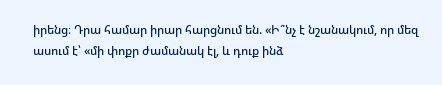իրենց։ Դրա համար իրար հարցնում են. «Ի՞նչ է նշանակում, որ մեզ ասում է՝ «մի փոքր ժամանակ էլ, և դուք ինձ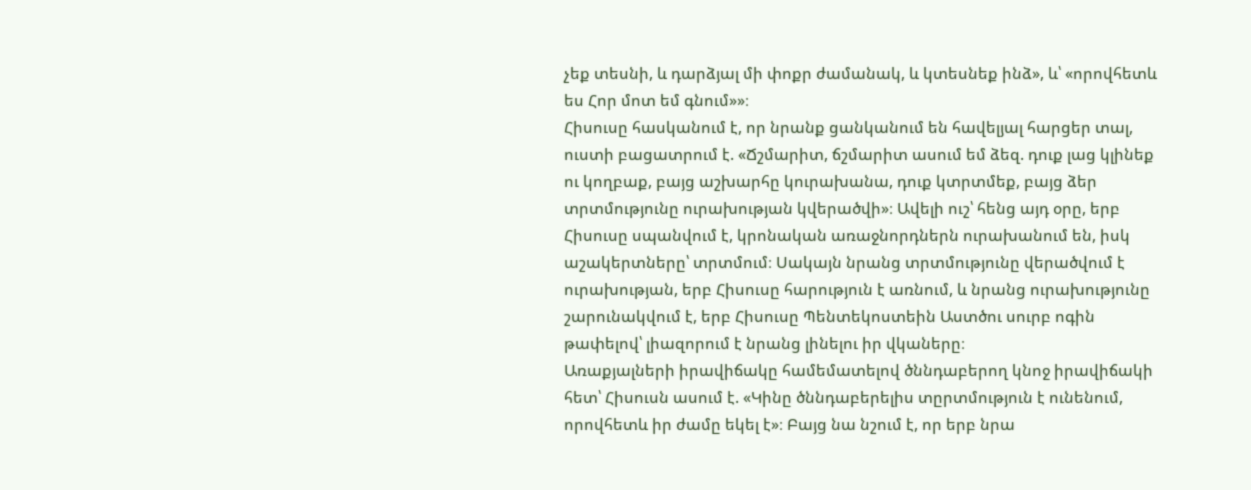չեք տեսնի, և դարձյալ մի փոքր ժամանակ, և կտեսնեք ինձ», և՝ «որովհետև ես Հոր մոտ եմ գնում»»։
Հիսուսը հասկանում է, որ նրանք ցանկանում են հավելյալ հարցեր տալ, ուստի բացատրում է. «Ճշմարիտ, ճշմարիտ ասում եմ ձեզ. դուք լաց կլինեք ու կողբաք, բայց աշխարհը կուրախանա, դուք կտրտմեք, բայց ձեր տրտմությունը ուրախության կվերածվի»։ Ավելի ուշ՝ հենց այդ օրը, երբ Հիսուսը սպանվում է, կրոնական առաջնորդներն ուրախանում են, իսկ աշակերտները՝ տրտմում։ Սակայն նրանց տրտմությունը վերածվում է ուրախության, երբ Հիսուսը հարություն է առնում, և նրանց ուրախությունը շարունակվում է, երբ Հիսուսը Պենտեկոստեին Աստծու սուրբ ոգին թափելով՝ լիազորում է նրանց լինելու իր վկաները։
Առաքյալների իրավիճակը համեմատելով ծննդաբերող կնոջ իրավիճակի հետ՝ Հիսուսն ասում է. «Կինը ծննդաբերելիս տըրտմություն է ունենում, որովհետև իր ժամը եկել է»։ Բայց նա նշում է, որ երբ նրա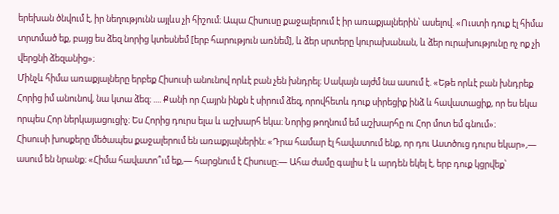երեխան ծնվում է, իր նեղությունն այլևս չի հիշում։ Ապա Հիսուսը քաջալերում է իր առաքյալներին՝ ասելով. «Ուստի դուք էլ հիմա տրտմած եք, բայց ես ձեզ նորից կտեսնեմ [երբ հարություն առնեմ], և ձեր սրտերը կուրախանան, և ձեր ուրախությունը ոչ ոք չի վերցնի ձեզանից»։
Մինչև հիմա առաքյալները երբեք Հիսուսի անունով որևէ բան չեն խնդրել։ Սակայն այժմ նա ասում է. «Եթե որևէ բան խնդրեք Հորից իմ անունով, նա կտա ձեզ։ .... Քանի որ Հայրն ինքն է սիրում ձեզ, որովհետև դուք սիրեցիք ինձ և հավատացիք, որ ես եկա որպես Հոր ներկայացուցիչ։ Ես Հորից դուրս ելա և աշխարհ եկա։ Նորից թողնում եմ աշխարհը ու Հոր մոտ եմ գնում»։
Հիսուսի խոսքերը մեծապես քաջալերում են առաքյալներին։ «Դրա համար էլ հավատում ենք, որ դու Աստծուց դուրս եկար»,— ասում են նրանք։ «Հիմա հավատո՞ւմ եք,— հարցնում է Հիսուսը։— Ահա ժամը գալիս է և արդեն եկել է, երբ դուք կցրվեք՝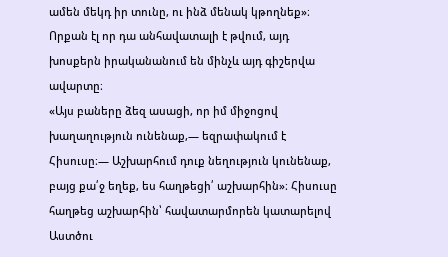ամեն մեկդ իր տունը, ու ինձ մենակ կթողնեք»։ Որքան էլ որ դա անհավատալի է թվում, այդ խոսքերն իրականանում են մինչև այդ գիշերվա ավարտը։
«Այս բաները ձեզ ասացի, որ իմ միջոցով խաղաղություն ունենաք,— եզրափակում է Հիսուսը։— Աշխարհում դուք նեղություն կունենաք, բայց քա՛ջ եղեք, ես հաղթեցի՛ աշխարհին»։ Հիսուսը հաղթեց աշխարհին՝ հավատարմորեն կատարելով Աստծու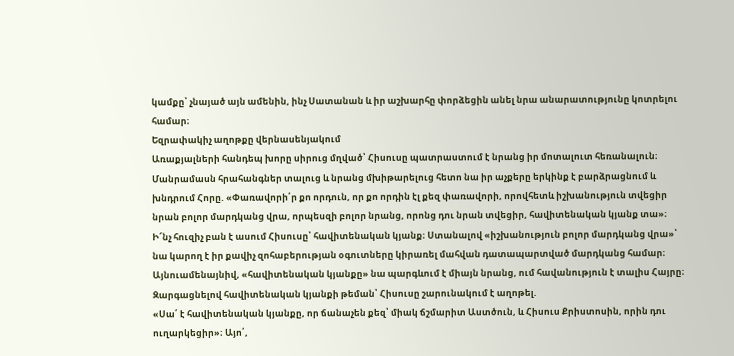կամքը՝ չնայած այն ամենին, ինչ Սատանան և իր աշխարհը փորձեցին անել նրա անարատությունը կոտրելու համար։
Եզրափակիչ աղոթքը վերնասենյակում
Առաքյալների հանդեպ խորը սիրուց մղված՝ Հիսուսը պատրաստում է նրանց իր մոտալուտ հեռանալուն։ Մանրամասն հրահանգներ տալուց և նրանց մխիթարելուց հետո նա իր աչքերը երկինք է բարձրացնում և խնդրում Հորը. «Փառավորի՛ր քո որդուն, որ քո որդին էլ քեզ փառավորի, որովհետև իշխանություն տվեցիր նրան բոլոր մարդկանց վրա, որպեսզի բոլոր նրանց, որոնց դու նրան տվեցիր, հավիտենական կյանք տա»։
Ի՜նչ հուզիչ բան է ասում Հիսուսը՝ հավիտենական կյանք։ Ստանալով «իշխանություն բոլոր մարդկանց վրա»՝ նա կարող է իր քավիչ զոհաբերության օգուտները կիրառել մահվան դատապարտված մարդկանց համար։ Այնուամենայնիվ, «հավիտենական կյանքը» նա պարգևում է միայն նրանց, ում հավանություն է տալիս Հայրը։ Զարգացնելով հավիտենական կյանքի թեման՝ Հիսուսը շարունակում է աղոթել.
«Սա՛ է հավիտենական կյանքը, որ ճանաչեն քեզ՝ միակ ճշմարիտ Աստծուն, և Հիսուս Քրիստոսին, որին դու ուղարկեցիր»։ Այո՛,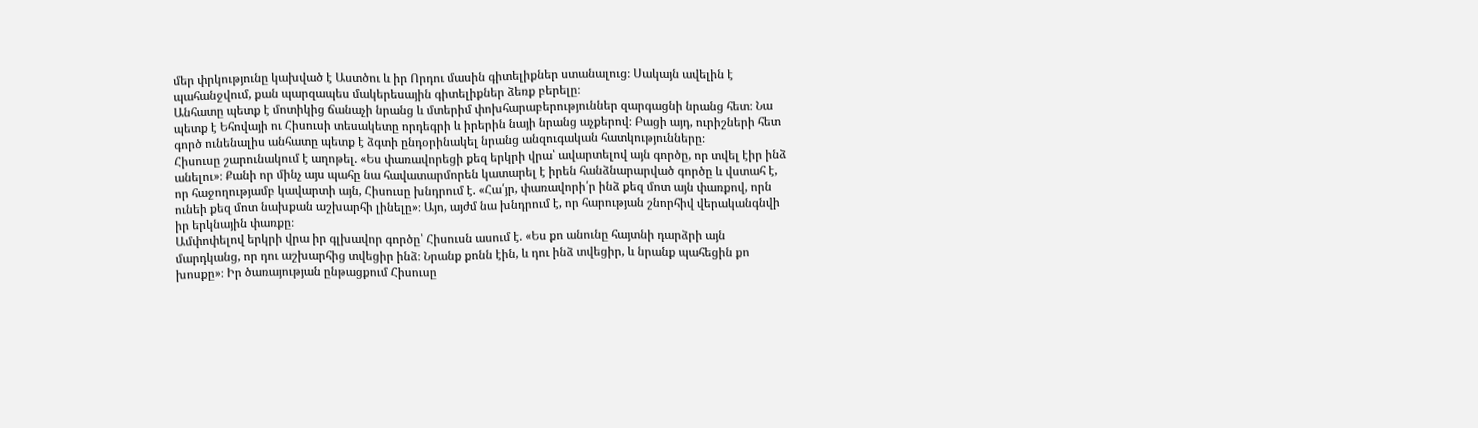մեր փրկությունը կախված է Աստծու և իր Որդու մասին գիտելիքներ ստանալուց։ Սակայն ավելին է պահանջվում, քան պարզապես մակերեսային գիտելիքներ ձեռք բերելը։
Անհատը պետք է մոտիկից ճանաչի նրանց և մտերիմ փոխհարաբերություններ զարգացնի նրանց հետ։ Նա պետք է Եհովայի ու Հիսուսի տեսակետը որդեգրի և իրերին նայի նրանց աչքերով։ Բացի այդ, ուրիշների հետ գործ ունենալիս անհատը պետք է ձգտի ընդօրինակել նրանց անզուգական հատկությունները։
Հիսուսը շարունակում է աղոթել. «Ես փառավորեցի քեզ երկրի վրա՝ ավարտելով այն գործը, որ տվել էիր ինձ անելու»։ Քանի որ մինչ այս պահը նա հավատարմորեն կատարել է իրեն հանձնարարված գործը և վստահ է, որ հաջողությամբ կավարտի այն, Հիսուսը խնդրում է. «Հա՛յր, փառավորի՛ր ինձ քեզ մոտ այն փառքով, որն ունեի քեզ մոտ նախքան աշխարհի լինելը»։ Այո, այժմ նա խնդրում է, որ հարության շնորհիվ վերականգնվի իր երկնային փառքը։
Ամփոփելով երկրի վրա իր գլխավոր գործը՝ Հիսուսն ասում է. «Ես քո անունը հայտնի դարձրի այն մարդկանց, որ դու աշխարհից տվեցիր ինձ։ Նրանք քոնն էին, և դու ինձ տվեցիր, և նրանք պահեցին քո խոսքը»։ Իր ծառայության ընթացքում Հիսուսը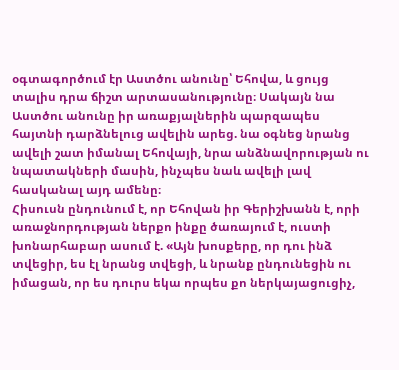օգտագործում էր Աստծու անունը՝ Եհովա, և ցույց տալիս դրա ճիշտ արտասանությունը։ Սակայն նա Աստծու անունը իր առաքյալներին պարզապես հայտնի դարձնելուց ավելին արեց. նա օգնեց նրանց ավելի շատ իմանալ Եհովայի, նրա անձնավորության ու նպատակների մասին, ինչպես նաև ավելի լավ հասկանալ այդ ամենը։
Հիսուսն ընդունում է, որ Եհովան իր Գերիշխանն է, որի առաջնորդության ներքո ինքը ծառայում է, ուստի խոնարհաբար ասում է. «Այն խոսքերը, որ դու ինձ տվեցիր, ես էլ նրանց տվեցի, և նրանք ընդունեցին ու իմացան, որ ես դուրս եկա որպես քո ներկայացուցիչ,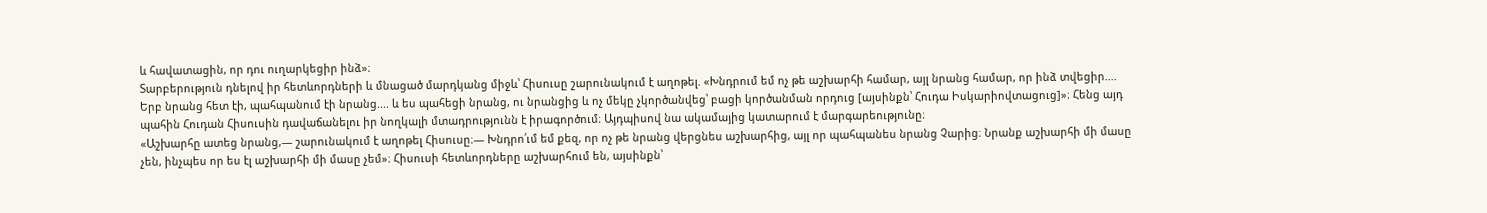և հավատացին, որ դու ուղարկեցիր ինձ»։
Տարբերություն դնելով իր հետևորդների և մնացած մարդկանց միջև՝ Հիսուսը շարունակում է աղոթել. «Խնդրում եմ ոչ թե աշխարհի համար, այլ նրանց համար, որ ինձ տվեցիր.... Երբ նրանց հետ էի, պահպանում էի նրանց.... և ես պահեցի նրանց, ու նրանցից և ոչ մեկը չկործանվեց՝ բացի կործանման որդուց [այսինքն՝ Հուդա Իսկարիովտացուց]»։ Հենց այդ պահին Հուդան Հիսուսին դավաճանելու իր նողկալի մտադրությունն է իրագործում։ Այդպիսով նա ակամայից կատարում է մարգարեությունը։
«Աշխարհը ատեց նրանց,— շարունակում է աղոթել Հիսուսը։— Խնդրո՛ւմ եմ քեզ, որ ոչ թե նրանց վերցնես աշխարհից, այլ որ պահպանես նրանց Չարից։ Նրանք աշխարհի մի մասը չեն, ինչպես որ ես էլ աշխարհի մի մասը չեմ»։ Հիսուսի հետևորդները աշխարհում են, այսինքն՝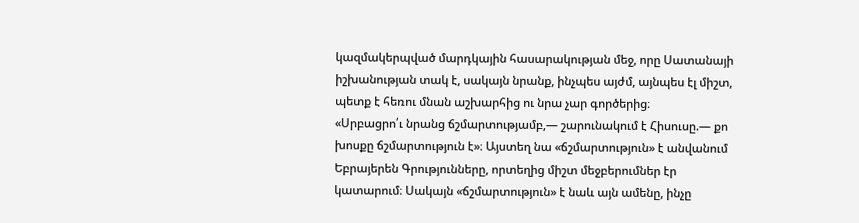կազմակերպված մարդկային հասարակության մեջ, որը Սատանայի իշխանության տակ է, սակայն նրանք, ինչպես այժմ, այնպես էլ միշտ, պետք է հեռու մնան աշխարհից ու նրա չար գործերից։
«Սրբացրո՛ւ նրանց ճշմարտությամբ,— շարունակում է Հիսուսը.— քո խոսքը ճշմարտություն է»։ Այստեղ նա «ճշմարտություն» է անվանում Եբրայերեն Գրությունները, որտեղից միշտ մեջբերումներ էր կատարում։ Սակայն «ճշմարտություն» է նաև այն ամենը, ինչը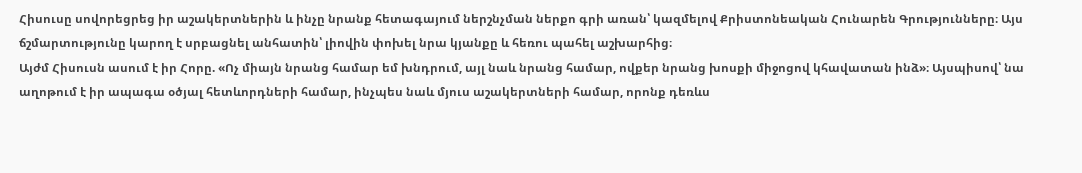Հիսուսը սովորեցրեց իր աշակերտներին և ինչը նրանք հետագայում ներշնչման ներքո գրի առան՝ կազմելով Քրիստոնեական Հունարեն Գրությունները։ Այս ճշմարտությունը կարող է սրբացնել անհատին՝ լիովին փոխել նրա կյանքը և հեռու պահել աշխարհից։
Այժմ Հիսուսն ասում է իր Հորը. «Ոչ միայն նրանց համար եմ խնդրում, այլ նաև նրանց համար, ովքեր նրանց խոսքի միջոցով կհավատան ինձ»։ Այսպիսով՝ նա աղոթում է իր ապագա օծյալ հետևորդների համար, ինչպես նաև մյուս աշակերտների համար, որոնք դեռևս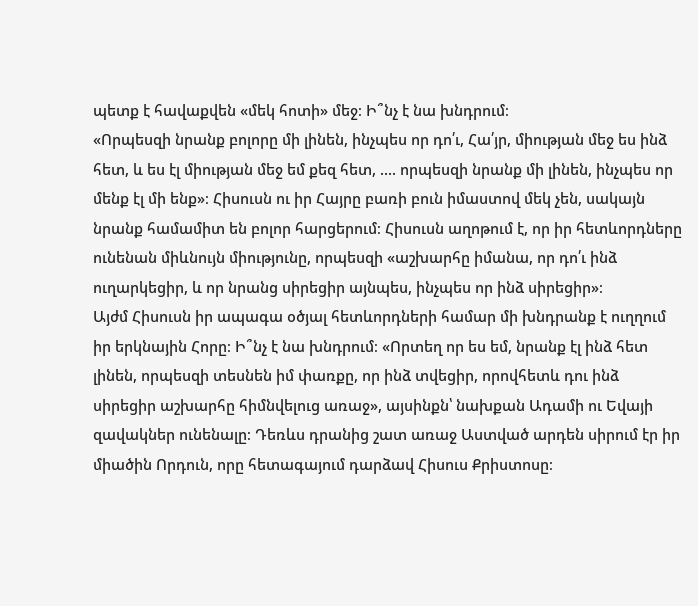պետք է հավաքվեն «մեկ հոտի» մեջ։ Ի՞նչ է նա խնդրում։
«Որպեսզի նրանք բոլորը մի լինեն, ինչպես որ դո՛ւ, Հա՛յր, միության մեջ ես ինձ հետ, և ես էլ միության մեջ եմ քեզ հետ, .... որպեսզի նրանք մի լինեն, ինչպես որ մենք էլ մի ենք»։ Հիսուսն ու իր Հայրը բառի բուն իմաստով մեկ չեն, սակայն նրանք համամիտ են բոլոր հարցերում։ Հիսուսն աղոթում է, որ իր հետևորդները ունենան միևնույն միությունը, որպեսզի «աշխարհը իմանա, որ դո՛ւ ինձ ուղարկեցիր, և որ նրանց սիրեցիր այնպես, ինչպես որ ինձ սիրեցիր»։
Այժմ Հիսուսն իր ապագա օծյալ հետևորդների համար մի խնդրանք է ուղղում իր երկնային Հորը։ Ի՞նչ է նա խնդրում։ «Որտեղ որ ես եմ, նրանք էլ ինձ հետ լինեն, որպեսզի տեսնեն իմ փառքը, որ ինձ տվեցիր, որովհետև դու ինձ սիրեցիր աշխարհը հիմնվելուց առաջ», այսինքն՝ նախքան Ադամի ու Եվայի զավակներ ունենալը։ Դեռևս դրանից շատ առաջ Աստված արդեն սիրում էր իր միածին Որդուն, որը հետագայում դարձավ Հիսուս Քրիստոսը։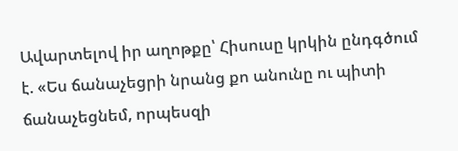Ավարտելով իր աղոթքը՝ Հիսուսը կրկին ընդգծում է. «Ես ճանաչեցրի նրանց քո անունը ու պիտի ճանաչեցնեմ, որպեսզի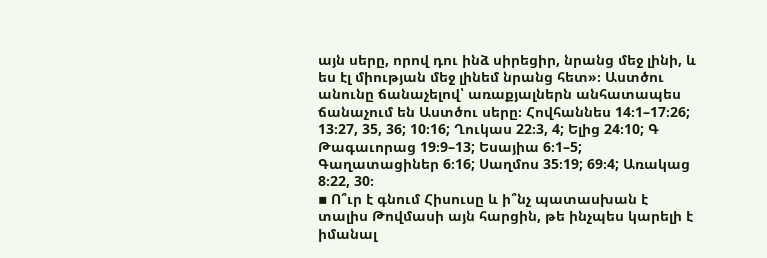այն սերը, որով դու ինձ սիրեցիր, նրանց մեջ լինի, և ես էլ միության մեջ լինեմ նրանց հետ»։ Աստծու անունը ճանաչելով՝ առաքյալներն անհատապես ճանաչում են Աստծու սերը։ Հովհաննես 14։1–17։26; 13։27, 35, 36; 10։16; Ղուկաս 22։3, 4; Ելից 24։10; Գ Թագաւորաց 19։9–13; Եսայիա 6։1–5; Գաղատացիներ 6։16; Սաղմոս 35։19; 69։4; Առակաց 8։22, 30։
▪ Ո՞ւր է գնում Հիսուսը և ի՞նչ պատասխան է տալիս Թովմասի այն հարցին, թե ինչպես կարելի է իմանալ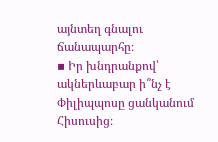այնտեղ գնալու ճանապարհը։
▪ Իր խնդրանքով՝ ակներևաբար ի՞նչ է Փիլիպպոսը ցանկանում Հիսուսից։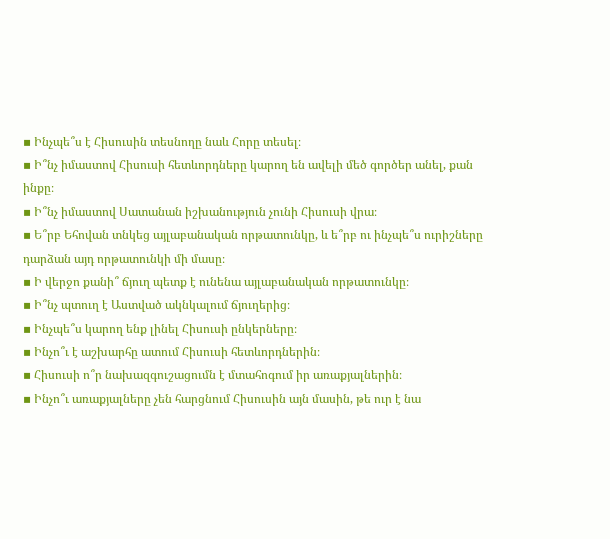▪ Ինչպե՞ս է Հիսուսին տեսնողը նաև Հորը տեսել։
▪ Ի՞նչ իմաստով Հիսուսի հետևորդները կարող են ավելի մեծ գործեր անել, քան ինքը։
▪ Ի՞նչ իմաստով Սատանան իշխանություն չունի Հիսուսի վրա։
▪ Ե՞րբ Եհովան տնկեց այլաբանական որթատունկը, և ե՞րբ ու ինչպե՞ս ուրիշները դարձան այդ որթատունկի մի մասը։
▪ Ի վերջո քանի՞ ճյուղ պետք է ունենա այլաբանական որթատունկը։
▪ Ի՞նչ պտուղ է Աստված ակնկալում ճյուղերից։
▪ Ինչպե՞ս կարող ենք լինել Հիսուսի ընկերները։
▪ Ինչո՞ւ է աշխարհը ատում Հիսուսի հետևորդներին։
▪ Հիսուսի ո՞ր նախազգուշացումն է մտահոգում իր առաքյալներին։
▪ Ինչո՞ւ առաքյալները չեն հարցնում Հիսուսին այն մասին, թե ուր է նա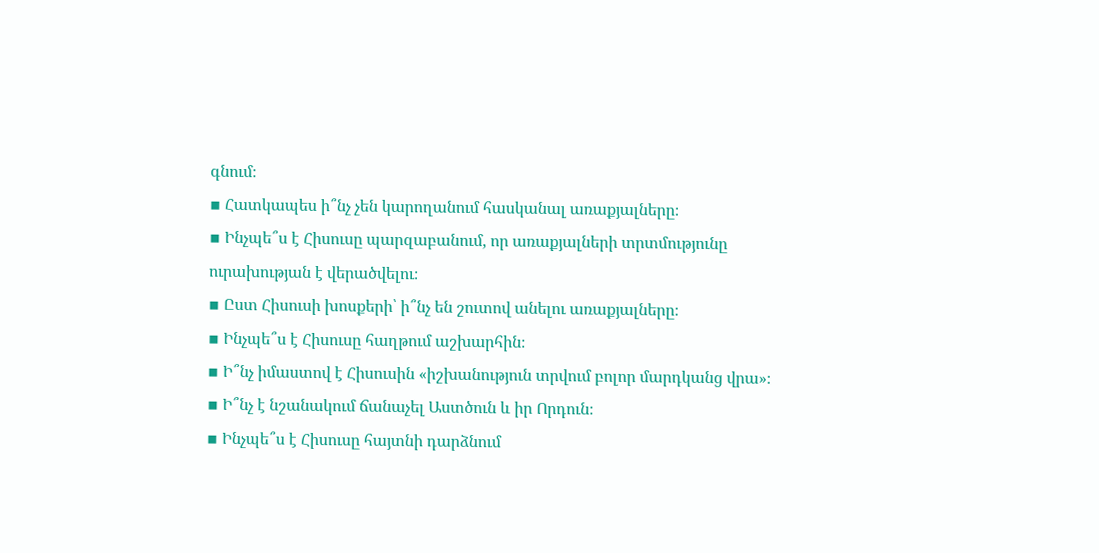գնում։
▪ Հատկապես ի՞նչ չեն կարողանում հասկանալ առաքյալները։
▪ Ինչպե՞ս է Հիսուսը պարզաբանում, որ առաքյալների տրտմությունը ուրախության է վերածվելու։
▪ Ըստ Հիսուսի խոսքերի՝ ի՞նչ են շուտով անելու առաքյալները։
▪ Ինչպե՞ս է Հիսուսը հաղթում աշխարհին։
▪ Ի՞նչ իմաստով է Հիսուսին «իշխանություն տրվում բոլոր մարդկանց վրա»։
▪ Ի՞նչ է նշանակում ճանաչել Աստծուն և իր Որդուն։
▪ Ինչպե՞ս է Հիսուսը հայտնի դարձնում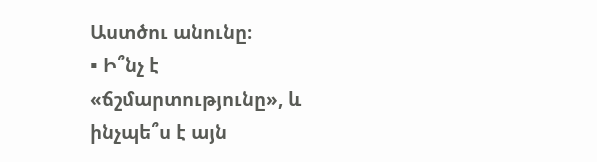Աստծու անունը։
▪ Ի՞նչ է «ճշմարտությունը», և ինչպե՞ս է այն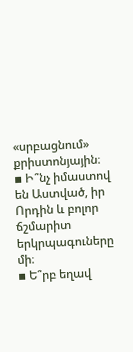«սրբացնում» քրիստոնյային։
▪ Ի՞նչ իմաստով են Աստված, իր Որդին և բոլոր ճշմարիտ երկրպագուները մի։
▪ Ե՞րբ եղավ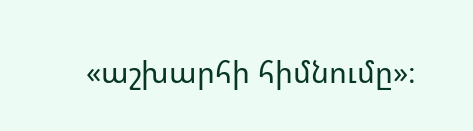«աշխարհի հիմնումը»։